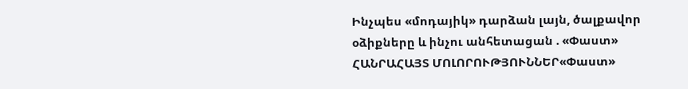Ինչպես «մոդայիկ» դարձան լայն, ծալքավոր օձիքները և ինչու անհետացան . «Փաստ»
ՀԱՆՐԱՀԱՅՏ ՄՈԼՈՐՈՒԹՅՈՒՆՆԵՐ«Փաստ»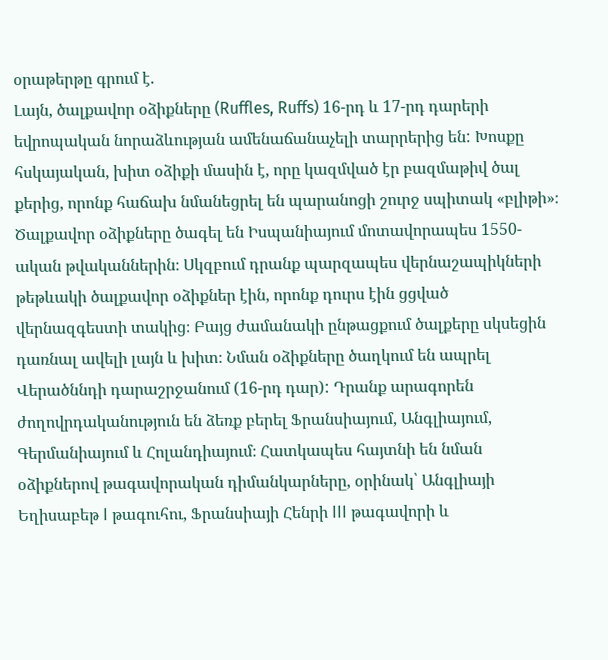օրաթերթը գրում է.
Լայն, ծալքավոր օձիքները (Ruffles, Ruffs) 16-րդ և 17-րդ դարերի եվրոպական նորաձևության ամենաճանաչելի տարրերից են: Խոսքը հսկայական, խիտ օձիքի մասին է, որը կազմված էր բազմաթիվ ծալ քերից, որոնք հաճախ նմանեցրել են պարանոցի շուրջ սպիտակ «բլիթի»։
Ծալքավոր օձիքները ծագել են Իսպանիայում մոտավորապես 1550-ական թվականներին։ Սկզբում դրանք պարզապես վերնաշապիկների թեթևակի ծալքավոր օձիքներ էին, որոնք դուրս էին ցցված վերնազգեստի տակից։ Բայց ժամանակի ընթացքում ծալքերը սկսեցին դառնալ ավելի լայն և խիտ։ Նման օձիքները ծաղկում են ապրել Վերածննդի դարաշրջանում (16-րդ դար): Դրանք արագորեն ժողովրդականություն են ձեռք բերել Ֆրանսիայում, Անգլիայում, Գերմանիայում և Հոլանդիայում։ Հատկապես հայտնի են նման օձիքներով թագավորական դիմանկարները, օրինակ՝ Անգլիայի Եղիսաբեթ I թագուհու, Ֆրանսիայի Հենրի III թագավորի և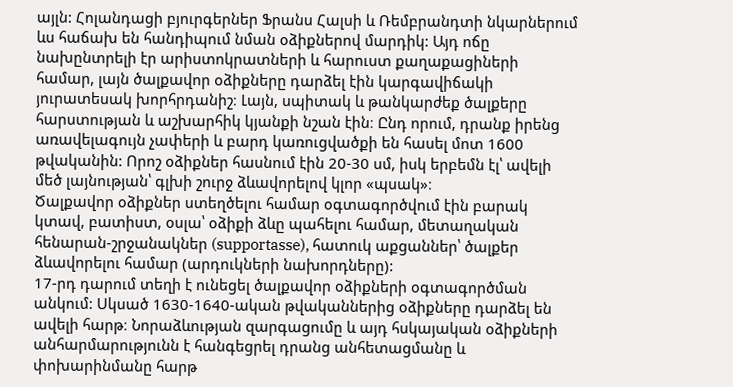այլն: Հոլանդացի բյուրգերներ Ֆրանս Հալսի և Ռեմբրանդտի նկարներում ևս հաճախ են հանդիպում նման օձիքներով մարդիկ: Այդ ոճը նախընտրելի էր արիստոկրատների և հարուստ քաղաքացիների համար, լայն ծալքավոր օձիքները դարձել էին կարգավիճակի յուրատեսակ խորհրդանիշ։ Լայն, սպիտակ և թանկարժեք ծալքերը հարստության և աշխարհիկ կյանքի նշան էին։ Ընդ որում, դրանք իրենց առավելագույն չափերի և բարդ կառուցվածքի են հասել մոտ 1600 թվականին: Որոշ օձիքներ հասնում էին 20-30 սմ, իսկ երբեմն էլ՝ ավելի մեծ լայնության՝ գլխի շուրջ ձևավորելով կլոր «պսակ»։
Ծալքավոր օձիքներ ստեղծելու համար օգտագործվում էին բարակ կտավ, բատիստ, օսլա՝ օձիքի ձևը պահելու համար, մետաղական հենարան-շրջանակներ (supportasse), հատուկ աքցաններ՝ ծալքեր ձևավորելու համար (արդուկների նախորդները):
17-րդ դարում տեղի է ունեցել ծալքավոր օձիքների օգտագործման անկում: Սկսած 1630-1640-ական թվականներից օձիքները դարձել են ավելի հարթ։ Նորաձևության զարգացումը և այդ հսկայական օձիքների անհարմարությունն է հանգեցրել դրանց անհետացմանը և փոխարինմանը հարթ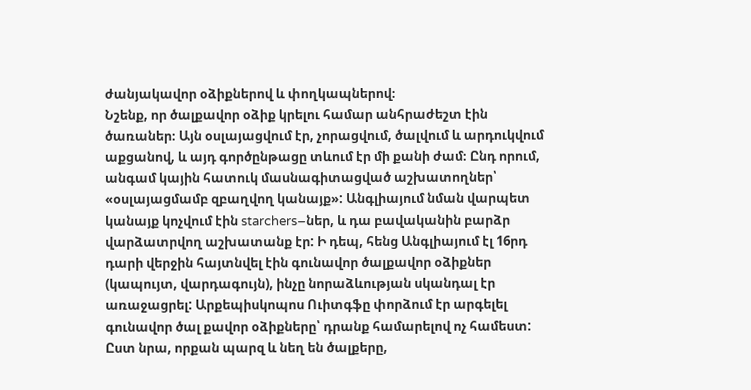ժանյակավոր օձիքներով և փողկապներով։
Նշենք, որ ծալքավոր օձիք կրելու համար անհրաժեշտ էին ծառաներ։ Այն օսլայացվում էր, չորացվում, ծալվում և արդուկվում աքցանով, և այդ գործընթացը տևում էր մի քանի ժամ։ Ընդ որում, անգամ կային հատուկ մասնագիտացված աշխատողներ՝ «օսլայացմամբ զբաղվող կանայք»: Անգլիայում նման վարպետ կանայք կոչվում էին starchers–ներ, և դա բավականին բարձր վարձատրվող աշխատանք էր: Ի դեպ, հենց Անգլիայում էլ 16րդ դարի վերջին հայտնվել էին գունավոր ծալքավոր օձիքներ (կապույտ, վարդագույն), ինչը նորաձևության սկանդալ էր առաջացրել: Արքեպիսկոպոս Ուիտգֆը փորձում էր արգելել գունավոր ծալ քավոր օձիքները՝ դրանք համարելով ոչ համեստ: Ըստ նրա, որքան պարզ և նեղ են ծալքերը,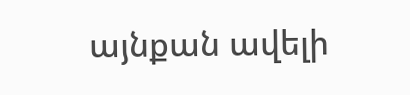այնքան ավելի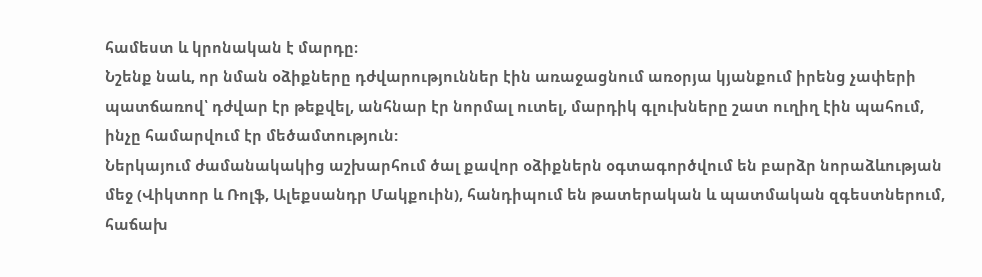համեստ և կրոնական է մարդը։
Նշենք նաև, որ նման օձիքները դժվարություններ էին առաջացնում առօրյա կյանքում իրենց չափերի պատճառով՝ դժվար էր թեքվել, անհնար էր նորմալ ուտել, մարդիկ գլուխները շատ ուղիղ էին պահում, ինչը համարվում էր մեծամտություն:
Ներկայում ժամանակակից աշխարհում ծալ քավոր օձիքներն օգտագործվում են բարձր նորաձևության մեջ (Վիկտոր և Ռոլֆ, Ալեքսանդր Մակքուին), հանդիպում են թատերական և պատմական զգեստներում, հաճախ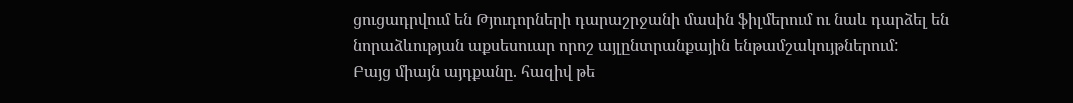ցուցադրվում են Թյուդորների դարաշրջանի մասին ֆիլմերում ու նաև դարձել են նորաձևության աքսեսուար որոշ այլընտրանքային ենթամշակույթներում:
Բայց միայն այդքանը. հազիվ թե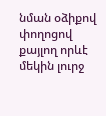նման օձիքով փողոցով քայլող որևէ մեկին լուրջ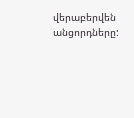վերաբերվեն անցորդները: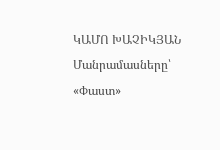ԿԱՄՈ ԽԱՉԻԿՅԱՆ
Մանրամասները՝ «Փաստ»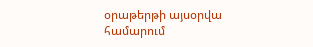օրաթերթի այսօրվա համարում